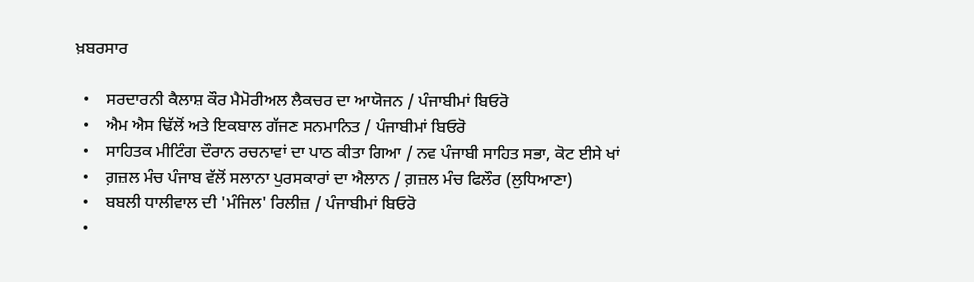ਖ਼ਬਰਸਾਰ

  •    ਸਰਦਾਰਨੀ ਕੈਲਾਸ਼ ਕੌਰ ਮੈਮੋਰੀਅਲ ਲੈਕਚਰ ਦਾ ਆਯੋਜਨ / ਪੰਜਾਬੀਮਾਂ ਬਿਓਰੋ
  •    ਐਮ ਐਸ ਢਿੱਲੋਂ ਅਤੇ ਇਕਬਾਲ ਗੱਜਣ ਸਨਮਾਨਿਤ / ਪੰਜਾਬੀਮਾਂ ਬਿਓਰੋ
  •    ਸਾਹਿਤਕ ਮੀਟਿੰਗ ਦੌਰਾਨ ਰਚਨਾਵਾਂ ਦਾ ਪਾਠ ਕੀਤਾ ਗਿਆ / ਨਵ ਪੰਜਾਬੀ ਸਾਹਿਤ ਸਭਾ, ਕੋਟ ਈਸੇ ਖਾਂ
  •    ਗ਼ਜ਼ਲ ਮੰਚ ਪੰਜਾਬ ਵੱਲੋਂ ਸਲਾਨਾ ਪੁਰਸਕਾਰਾਂ ਦਾ ਐਲਾਨ / ਗ਼ਜ਼ਲ ਮੰਚ ਫਿਲੌਰ (ਲੁਧਿਆਣਾ)
  •    ਬਬਲੀ ਧਾਲੀਵਾਲ ਦੀ 'ਮੰਜਿਲ' ਰਿਲੀਜ਼ / ਪੰਜਾਬੀਮਾਂ ਬਿਓਰੋ
  •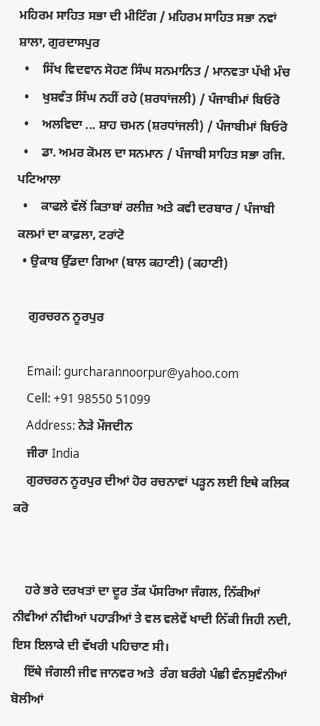ਮਹਿਰਮ ਸਾਹਿਤ ਸਭਾ ਦੀ ਮੀਟਿੰਗ / ਮਹਿਰਮ ਸਾਹਿਤ ਸਭਾ ਨਵਾਂ ਸ਼ਾਲਾ, ਗੁਰਦਾਸਪੁਰ
  •    ਸਿੱਖ ਵਿਦਵਾਨ ਸੋਹਣ ਸਿੰਘ ਸਨਮਾਨਿਤ / ਮਾਨਵਤਾ ਪੱਖੀ ਮੰਚ
  •    ਖੁਸ਼ਵੰਤ ਸਿੰਘ ਨਹੀਂ ਰਹੇ (ਸ਼ਰਧਾਂਜਲੀ) / ਪੰਜਾਬੀਮਾਂ ਬਿਓਰੋ
  •    ਅਲਵਿਦਾ ... ਸ਼ਾਹ ਚਮਨ (ਸ਼ਰਧਾਂਜਲੀ) / ਪੰਜਾਬੀਮਾਂ ਬਿਓਰੋ
  •    ਡਾ. ਅਮਰ ਕੋਮਲ ਦਾ ਸਨਮਾਨ / ਪੰਜਾਬੀ ਸਾਹਿਤ ਸਭਾ ਰਜਿ. ਪਟਿਆਲਾ
  •    ਕਾਫਲੇ ਵੱਲੋਂ ਕਿਤਾਬਾਂ ਰਲੀਜ਼ ਅਤੇ ਕਵੀ ਦਰਬਾਰ / ਪੰਜਾਬੀ ਕਲਮਾਂ ਦਾ ਕਾਫ਼ਲਾ, ਟਰਾਂਟੋ
  • ਉਕਾਬ ਉੱਡਦਾ ਗਿਆ (ਬਾਲ ਕਹਾਣੀ) (ਕਹਾਣੀ)

    ਗੁਰਚਰਨ ਨੂਰਪੁਰ

    Email: gurcharannoorpur@yahoo.com
    Cell: +91 98550 51099
    Address: ਨੇੜੇ ਮੌਜਦੀਨ
    ਜੀਰਾ India
    ਗੁਰਚਰਨ ਨੂਰਪੁਰ ਦੀਆਂ ਹੋਰ ਰਚਨਾਵਾਂ ਪੜ੍ਹਨ ਲਈ ਇਥੇ ਕਲਿਕ ਕਰੋ


    ਹਰੇ ਭਰੇ ਦਰਖਤਾਂ ਦਾ ਦੂਰ ਤੱਕ ਪੱਸਰਿਆ ਜੰਗਲ, ਨਿੱਕੀਆਂ ਨੀਵੀਆਂ ਨੀਵੀਆਂ ਪਹਾੜੀਆਂ ਤੇ ਵਲ ਵਲੇਵੇਂ ਖਾਦੀ ਨਿੱਕੀ ਜਿਹੀ ਨਦੀ, ਇਸ ਇਲਾਕੇ ਦੀ ਵੱਖਰੀ ਪਹਿਚਾਣ ਸੀ।
    ਇੱਥੇ ਜੰਗਲੀ ਜੀਵ ਜਾਨਵਰ ਅਤੇ  ਰੰਗ ਬਰੰਗੇ ਪੰਛੀ ਵੰਨਸੁਵੰਨੀਆਂ ਬੋਲੀਆਂ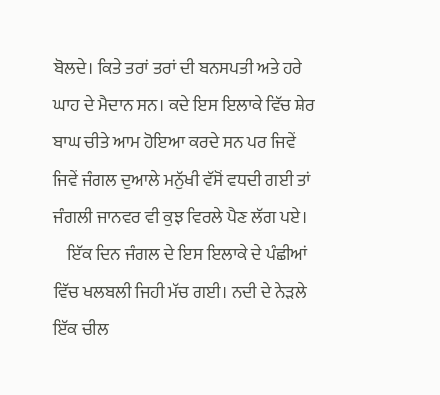ਬੋਲਦੇ। ਕਿਤੇ ਤਰਾਂ ਤਰਾਂ ਦੀ ਬਨਸਪਤੀ ਅਤੇ ਹਰੇ ਘਾਹ ਦੇ ਮੈਦਾਨ ਸਨ। ਕਦੇ ਇਸ ਇਲਾਕੇ ਵਿੱਚ ਸ਼ੇਰ ਬਾਘ ਚੀਤੇ ਆਮ ਹੋਇਆ ਕਰਦੇ ਸਨ ਪਰ ਜਿਵੇਂ ਜਿਵੇਂ ਜੰਗਲ ਦੁਆਲੇ ਮਨੁੱਖੀ ਵੱਸੋਂ ਵਧਦੀ ਗਈ ਤਾਂ ਜੰਗਲੀ ਜਾਨਵਰ ਵੀ ਕੁਝ ਵਿਰਲੇ ਪੈਣ ਲੱਗ ਪਏ।
    ਇੱਕ ਦਿਨ ਜੰਗਲ ਦੇ ਇਸ ਇਲਾਕੇ ਦੇ ਪੰਛੀਆਂ ਵਿੱਚ ਖਲਬਲੀ ਜਿਹੀ ਮੱਚ ਗਈ। ਨਦੀ ਦੇ ਨੇੜਲੇ ਇੱਕ ਚੀਲ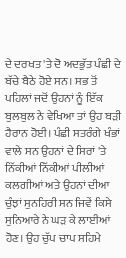ਦੇ ਦਰਖਤ 'ਤੇ ਦੋ ਅਦਭੁੱਤ ਪੰਛੀ ਦੇ ਬੱਚੇ ਬੈਠੇ ਹੋਏ ਸਨ। ਸਭ ਤੋਂ ਪਹਿਲਾਂ ਜਦੋਂ ਉਹਨਾਂ ਨੂੰ ਇੱਕ ਬੁਲਬੁਲ ਨੇ ਵੇਖਿਆ ਤਾਂ ਉਹ ਬੜੀ ਹੈਰਾਨ ਹੋਈ। ਪੰਛੀ ਸਤਰੰਗੇ ਖੰਭਾਂ ਵਾਲੇ ਸਨ ਉਹਨਾਂ ਦੇ ਸਿਰਾਂ 'ਤੇ ਨਿੱਕੀਆਂ ਨਿੱਕੀਆਂ ਪੀਲੀਆਂ ਕਲਗੀਆਂ ਅਤੇ ਉਹਨਾਂ ਦੀਆ ਚੁੰਝਾਂ ਸੁਨਹਿਰੀ ਸਨ ਜਿਵੇਂ ਕਿਸੇ ਸੁਨਿਆਰੇ ਨੇ ਘੜ ਕੇ ਲਾਈਆਂ ਹੋਣ। ਉਹ ਚੁੱਪ ਚਾਪ ਸਹਿਮੇ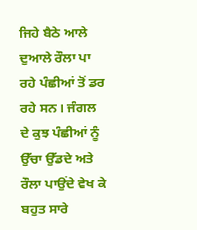ਜਿਹੇ ਬੈਠੇ ਆਲੇ ਦੁਆਲੇ ਰੌਲਾ ਪਾ ਰਹੇ ਪੰਛੀਆਂ ਤੋਂ ਡਰ ਰਹੇ ਸਨ। ਜੰਗਲ ਦੇ ਕੁਝ ਪੰਛੀਆਂ ਨੂੰ ਉੱਚਾ ਉੱਡਦੇ ਅਤੇ ਰੌਲਾ ਪਾਉਂਦੇ ਵੇਖ ਕੇ ਬਹੁਤ ਸਾਰੇ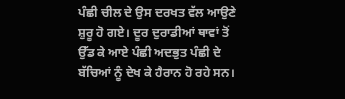ਪੰਛੀ ਚੀਲ ਦੇ ਉਸ ਦਰਖਤ ਵੱਲ ਆਉਣੇ ਸ਼ੁਰੂ ਹੋ ਗਏ। ਦੂਰ ਦੁਰਾਡੀਆਂ ਥਾਵਾਂ ਤੋਂ ਉੱਡ ਕੇ ਆਏ ਪੰਛੀ ਅਦਭੁਤ ਪੰਛੀ ਦੇ ਬੱਚਿਆਂ ਨੂੰ ਦੇਖ ਕੇ ਹੈਰਾਨ ਹੋ ਰਹੇ ਸਨ।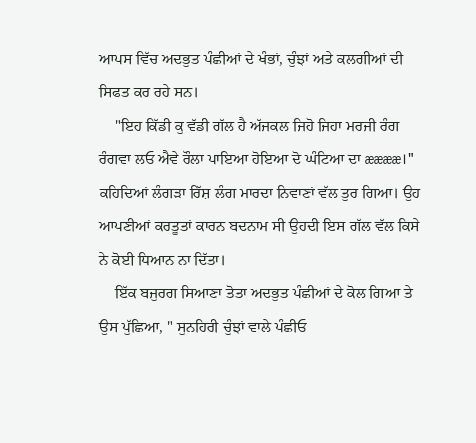ਆਪਸ ਵਿੱਚ ਅਦਭੁਤ ਪੰਛੀਆਂ ਦੇ ਖੰਭਾਂ, ਚੁੰਝਾਂ ਅਤੇ ਕਲਗੀਆਂ ਦੀ ਸਿਫਤ ਕਰ ਰਹੇ ਸਨ।
    "ਇਹ ਕਿੱਡੀ ਕੁ ਵੱਡੀ ਗੱਲ ਹੈ ਅੱਜਕਲ ਜਿਹੋ ਜਿਹਾ ਮਰਜੀ ਰੰਗ ਰੰਗਵਾ ਲਓ ਐਵੇ ਰੌਲਾ ਪਾਇਆ ਹੋਇਆ ਦੋ ਘੰਟਿਆ ਦਾ ææææ।" ਕਹਿਦਿਆਂ ਲੰਗੜਾ ਰਿੱਸ਼ ਲੰਗ ਮਾਰਦਾ ਨਿਵਾਣਾਂ ਵੱਲ ਤੁਰ ਗਿਆ। ਉਹ ਆਪਣੀਆਂ ਕਰਤੂਤਾਂ ਕਾਰਨ ਬਦਨਾਮ ਸੀ ਉਹਦੀ ਇਸ ਗੱਲ ਵੱਲ ਕਿਸੇ ਨੇ ਕੋਈ ਧਿਆਨ ਨਾ ਦਿੱਤਾ।
    ਇੱਕ ਬਜੁਰਗ ਸਿਆਣਾ ਤੋਤਾ ਅਦਭੁਤ ਪੰਛੀਆਂ ਦੇ ਕੋਲ ਗਿਆ ਤੇ ਉਸ ਪੁੱਛਿਆ, " ਸੁਨਹਿਰੀ ਚੁੰਝਾਂ ਵਾਲੇ ਪੰਛੀਓ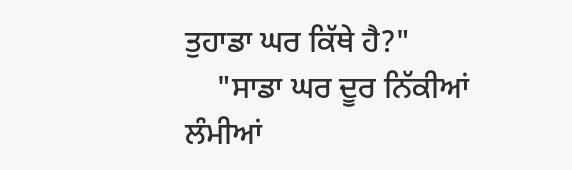ਤੁਹਾਡਾ ਘਰ ਕਿੱਥੇ ਹੈ?"
    "ਸਾਡਾ ਘਰ ਦੂਰ ਨਿੱਕੀਆਂ ਲੰਮੀਆਂ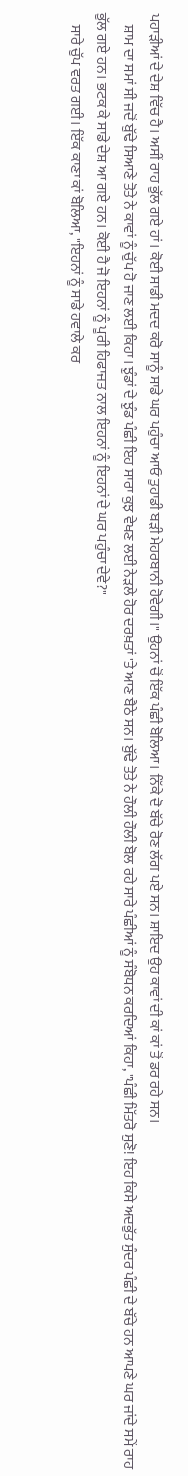ਪਹਾੜੀਆਂ ਦੇ ਦੇਸ਼ ਵਿੱਚ ਹੈ। ਅਸੀਂ ਰਾਹ ਭੁੱਲ ਗਏ ਹਾਂ। ਕੋਈ ਸਾਡੀ ਮਦਦ ਕਰੋ ਸਾਨੂੰ ਸਾਡੇ ਘਰ ਪਹੁੰਚਾ ਆਓ ਤੁਹਾਡੀ ਬੜੀ ਮੇਹਰਬਾਨੀ ਹੋਵੇਗੀ।" ਉਹਨਾਂ ਚੋਂ ਇੱਕ ਪੰਛੀ ਬੋਲਿਆ। ਨਿੱਕੇ ਦੋ ਬੱਚੇ ਰੋਣ ਲੱਗ ਪਏ ਸਨ। ਸ਼ਾਇਦ ਉਹ ਕਾਵਾਂ ਦੀ ਕਾਂ ਕਾਂ ਤੋਂ ਡਰ ਰਹੇ ਸਨ।
    ਸ਼ਾਮ ਦਾ ਸਮਾਂ ਸੀ ਜਦੋਂ ਬੁੱਢੇ ਸਿਆਣੇ ਤੋਤੇ ਨੇ ਕਾਵਾਂ ਨੂੰ ਚੁੱਪ ਹੋ ਜਾਣ ਲਈ ਕਿਹਾ। ਝੁੰਡਾਂ ਦੇ ਝੁੰਡ ਪੰਛੀ ਇਹ ਸਾਰਾ ਕੁਝ ਵੇਖਣ ਲਈ ਨੇੜਲੇ ਹੋਰ ਦਰਖ਼ਤਾਂ 'ਤੇ ਆਣ ਬੈਠੇ ਸਨ। ਬੁੱਢੇ ਤੋਤੇ ਨੇ ਹੌਲੀ ਹੌਲੀ ਬੋਲ ਰਹੇ ਸਾਰੇ ਪੰਛੀਆਂ ਨੂੰ ਸੰਬੋਧਨ ਕਰਦਿਆਂ ਕਿਹਾ, "ਪੰਛੀ ਮਿੱਤਰੋ ਸੁਣੋ! ਇਹ ਕਿਸੇ ਅਦਭੁੱਤ ਸੁੰਦਰ ਪੰਛੀ ਦੇ ਬੱਚੇ ਹਨ ਆਪਣੇ ਘਰ ਜਾਂਦੇ ਸਮੇਂ ਰਾਹ ਭੁੱਲ ਗਏ ਹਨ। ਭਟਕ ਕੇ ਸਾਡੇ ਦੇਸ਼ ਆ ਗਏ ਹਨ। ਕੋਈ ਹੈ ਜੋ ਇਹਨਾਂ ਨੂੰ ਪੂਰੀ ਹਿਫਾਜਤ ਨਾਲ ਇਹਨਾਂ ਨੂੰ ਇਹਨਾਂ ਦੇ ਘਰ ਪਹੁੰਚਾ ਦੇਵੇ?"
    ਸਾਰੇ ਚੁੱਪ ਵਰਤ ਗਈ। ਇੱਕ ਕਾਣਾ ਕਾਂ ਬੋਲਿਆ, "ਇਹਨਾਂ ਨੂੰ ਸਾਡੇ ਹਵਾਲੇ ਕਰ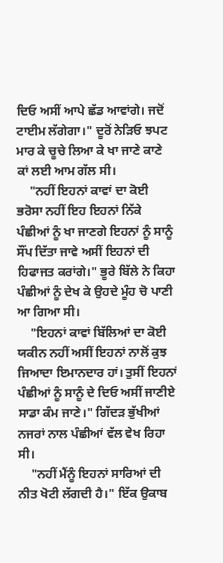ਦਿਓ ਅਸੀਂ ਆਪੇ ਛੱਡ ਆਵਾਂਗੇ। ਜਦੋਂ ਟਾਈਮ ਲੱਗੇਗਾ।" ਦੂਰੋਂ ਨੇੜਿਓ ਝਪਟ ਮਾਰ ਕੇ ਚੂਚੇ ਲਿਆ ਕੇ ਖਾ ਜਾਣੇ ਕਾਣੇ ਕਾਂ ਲਈ ਆਮ ਗੱਲ ਸੀ।
    "ਨਹੀਂ ਇਹਨਾਂ ਕਾਵਾਂ ਦਾ ਕੋਈ ਭਰੋਸਾ ਨਹੀਂ ਇਹ ਇਹਨਾਂ ਨਿੱਕੇ ਪੰਛੀਆਂ ਨੂੰ ਖਾ ਜਾਣਗੇ ਇਹਨਾਂ ਨੂੰ ਸਾਨੂੰ ਸੌਂਪ ਦਿੱਤਾ ਜਾਵੇ ਅਸੀਂ ਇਹਨਾਂ ਦੀ ਹਿਫਾਜਤ ਕਰਾਂਗੇ।" ਭੂਰੇ ਬਿੱਲੇ ਨੇ ਕਿਹਾ ਪੰਛੀਆਂ ਨੂੰ ਦੇਖ ਕੇ ਉਹਦੇ ਮੂੰਹ ਚੋ ਪਾਣੀ ਆ ਗਿਆ ਸੀ।
    "ਇਹਨਾਂ ਕਾਵਾਂ ਬਿੱਲਿਆਂ ਦਾ ਕੋਈ ਯਕੀਨ ਨਹੀਂ ਅਸੀਂ ਇਹਨਾਂ ਨਾਲੋਂ ਕੁਝ ਜਿਆਦਾ ਇਮਾਨਦਾਰ ਹਾਂ। ਤੁਸੀਂ ਇਹਨਾਂ ਪੰਛੀਆਂ ਨੂੰ ਸਾਨੂੰ ਦੇ ਦਿਓ ਅਸੀਂ ਜਾਣੀਏ ਸਾਡਾ ਕੰਮ ਜਾਣੇ।" ਗਿੱਦੜ ਭੁੱਖੀਆਂ ਨਜਰਾਂ ਨਾਲ ਪੰਛੀਆਂ ਵੱਲ ਵੇਖ ਰਿਹਾ ਸੀ।
    "ਨਹੀਂ ਮੈਂਨੂੰ ਇਹਨਾਂ ਸਾਰਿਆਂ ਦੀ ਨੀਤ ਖੋਟੀ ਲੱਗਦੀ ਹੈ।" ਇੱਕ ਉਕਾਬ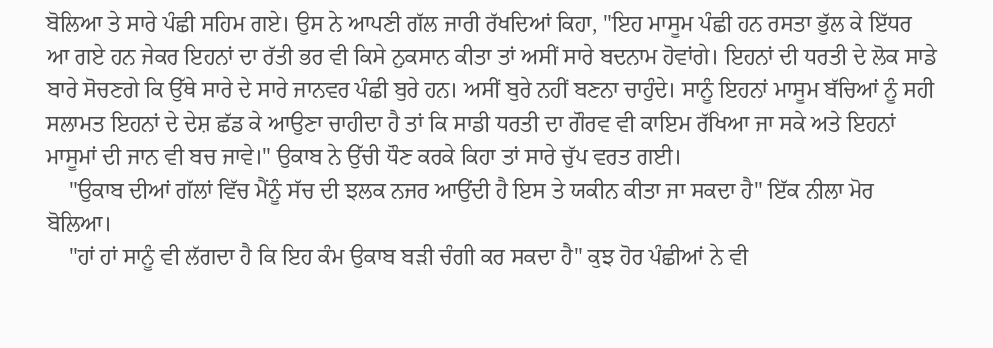ਬੋਲਿਆ ਤੇ ਸਾਰੇ ਪੰਛੀ ਸਹਿਮ ਗਏ। ਉਸ ਨੇ ਆਪਣੀ ਗੱਲ ਜਾਰੀ ਰੱਖਦਿਆਂ ਕਿਹਾ, "ਇਹ ਮਾਸੂਮ ਪੰਛੀ ਹਨ ਰਸਤਾ ਭੁੱਲ ਕੇ ਇੱਧਰ ਆ ਗਏ ਹਨ ਜੇਕਰ ਇਹਨਾਂ ਦਾ ਰੱਤੀ ਭਰ ਵੀ ਕਿਸੇ ਨੁਕਸਾਨ ਕੀਤਾ ਤਾਂ ਅਸੀਂ ਸਾਰੇ ਬਦਨਾਮ ਹੋਵਾਂਗੇ। ਇਹਨਾਂ ਦੀ ਧਰਤੀ ਦੇ ਲੋਕ ਸਾਡੇ ਬਾਰੇ ਸੋਚਣਗੇ ਕਿ ਉੱਥੇ ਸਾਰੇ ਦੇ ਸਾਰੇ ਜਾਨਵਰ ਪੰਛੀ ਬੁਰੇ ਹਨ। ਅਸੀਂ ਬੁਰੇ ਨਹੀਂ ਬਣਨਾ ਚਾਹੁੰਦੇ। ਸਾਨੂੰ ਇਹਨਾਂ ਮਾਸੂਮ ਬੱਚਿਆਂ ਨੂੰ ਸਹੀ ਸਲਾਮਤ ਇਹਨਾਂ ਦੇ ਦੇਸ਼ ਛੱਡ ਕੇ ਆਉਣਾ ਚਾਹੀਦਾ ਹੈ ਤਾਂ ਕਿ ਸਾਡੀ ਧਰਤੀ ਦਾ ਗੌਰਵ ਵੀ ਕਾਇਮ ਰੱਖਿਆ ਜਾ ਸਕੇ ਅਤੇ ਇਹਨਾਂ ਮਾਸੂਮਾਂ ਦੀ ਜਾਨ ਵੀ ਬਚ ਜਾਵੇ।" ਉਕਾਬ ਨੇ ਉੱਚੀ ਧੌਣ ਕਰਕੇ ਕਿਹਾ ਤਾਂ ਸਾਰੇ ਚੁੱਪ ਵਰਤ ਗਈ।
    "ਉਕਾਬ ਦੀਆਂ ਗੱਲਾਂ ਵਿੱਚ ਮੈਂਨੂੰ ਸੱਚ ਦੀ ਝਲਕ ਨਜਰ ਆਉਂਦੀ ਹੈ ਇਸ ਤੇ ਯਕੀਨ ਕੀਤਾ ਜਾ ਸਕਦਾ ਹੈ" ਇੱਕ ਨੀਲਾ ਮੋਰ ਬੋਲਿਆ।
    "ਹਾਂ ਹਾਂ ਸਾਨੂੰ ਵੀ ਲੱਗਦਾ ਹੈ ਕਿ ਇਹ ਕੰਮ ਉਕਾਬ ਬੜੀ ਚੰਗੀ ਕਰ ਸਕਦਾ ਹੈ" ਕੁਝ ਹੋਰ ਪੰਛੀਆਂ ਨੇ ਵੀ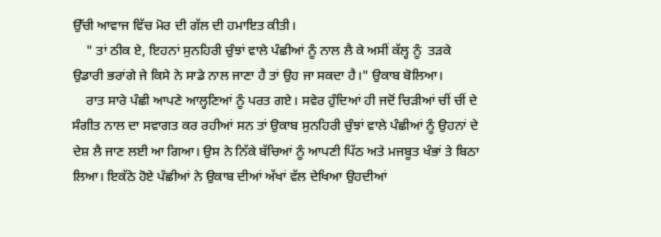ਉੱਚੀ ਆਵਾਜ ਵਿੱਚ ਮੋਰ ਦੀ ਗੱਲ ਦੀ ਹਮਾਇਤ ਕੀਤੀ।
    " ਤਾਂ ਠੀਕ ਏ, ਇਹਨਾਂ ਸੁਨਹਿਰੀ ਚੁੰਝਾਂ ਵਾਲੇ ਪੰਛੀਆਂ ਨੂੰ ਨਾਲ ਲੈ ਕੇ ਅਸੀਂ ਕੱਲ੍ਹ ਨੂੰ  ਤੜਕੇ ਉਡਾਰੀ ਭਰਾਂਗੇ ਜੇ ਕਿਸੇ ਨੇ ਸਾਡੇ ਨਾਲ ਜਾਣਾ ਹੈ ਤਾਂ ਉਹ ਜਾ ਸਕਦਾ ਹੈ।" ਉਕਾਬ ਬੋਲਿਆ।
    ਰਾਤ ਸਾਰੇ ਪੰਛੀ ਆਪਣੇ ਆਲ੍ਹਣਿਆਂ ਨੂੰ ਪਰਤ ਗਏ। ਸਵੇਰ ਹੁੰਦਿਆਂ ਹੀ ਜਦੋਂ ਚਿੜੀਆਂ ਚੀਂ ਚੀਂ ਦੇ ਸੰਗੀਤ ਨਾਲ ਦਾ ਸਵਾਗਤ ਕਰ ਰਹੀਆਂ ਸਨ ਤਾਂ ਉਕਾਬ ਸੁਨਹਿਰੀ ਚੁੰਝਾਂ ਵਾਲੇ ਪੰਛੀਆਂ ਨੂੰ ਉਹਨਾਂ ਦੇ ਦੇਸ਼ ਲੈ ਜਾਣ ਲਈ ਆ ਗਿਆ। ਉਸ ਨੇ ਨਿੱਕੇ ਬੱਚਿਆਂ ਨੂੰ ਆਪਣੀ ਪਿੱਠ ਅਤੇ ਮਜਬੂਤ ਖੰਭਾਂ ਤੇ ਬਿਠਾ ਲਿਆ। ਇਕੱਠੇ ਹੋਏ ਪੰਛੀਆਂ ਨੇ ਉਕਾਬ ਦੀਆਂ ਅੱਖਾਂ ਵੱਲ ਦੇਖਿਆ ਉਹਦੀਆਂ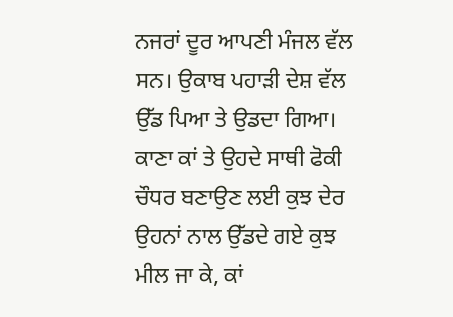ਨਜਰਾਂ ਦੂਰ ਆਪਣੀ ਮੰਜਲ ਵੱਲ ਸਨ। ਉਕਾਬ ਪਹਾੜੀ ਦੇਸ਼ ਵੱਲ ਉੱਡ ਪਿਆ ਤੇ ਉਡਦਾ ਗਿਆ।  ਕਾਣਾ ਕਾਂ ਤੇ ਉਹਦੇ ਸਾਥੀ ਫੋਕੀ ਚੌਧਰ ਬਣਾਉਣ ਲਈ ਕੁਝ ਦੇਰ ਉਹਨਾਂ ਨਾਲ ਉੱਡਦੇ ਗਏ ਕੁਝ ਮੀਲ ਜਾ ਕੇ, ਕਾਂ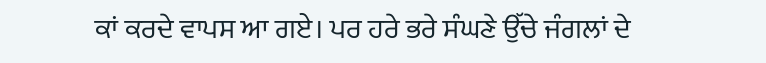ਕਾਂ ਕਰਦੇ ਵਾਪਸ ਆ ਗਏ। ਪਰ ਹਰੇ ਭਰੇ ਸੰਘਣੇ ਉੱਚੇ ਜੰਗਲਾਂ ਦੇ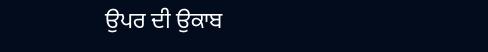ਉਪਰ ਦੀ ਉਕਾਬ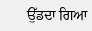ਉੱਡਦਾ ਗਿਆ